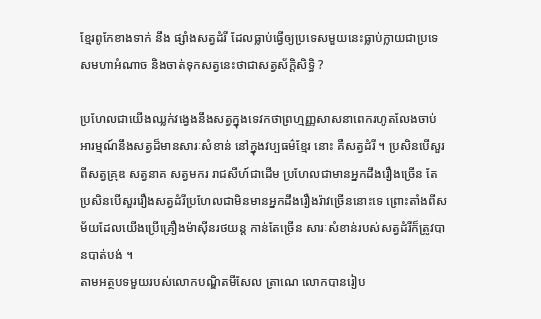ខ្មែរពូកែខាងទាក់ នឹង ផ្សាំងសត្វដំរី ដែលធ្លាប់ធ្វើឲ្យប្រទេសមួយនេះធ្លាប់ក្លាយជាប្រទេសមហាអំណាច និងចាត់ទុកសត្វនេះថាជាសត្វស័ក្តិសិទ្ធិ ?

ប្រហែលជាយើងឈ្លក់វង្វេងនឹងសត្វក្នុងទេវកថាព្រហ្មញ្ញសាសនាពេករហូតលែងចាប់អារម្មណ៍នឹងសត្វដ៏មានសារៈសំខាន់ នៅក្នុងវប្បធម៌ខ្មែរ នោះ គឺសត្វដំរី ។ ប្រសិនបើសួរពីសត្វគ្រុឌ សត្វនាគ សត្វមករ រាជសីហ៍ជាដើម ប្រហែលជាមានអ្នកដឹងរឿងច្រើន តែប្រសិនបើសួររឿងសត្វដំរីប្រហែលជាមិនមានអ្នកដឹងរឿងរ៉ាវច្រើននោះទេ ព្រោះតាំងពីសម័យដែលយើងប្រើគ្រឿងម៉ាស៊ីនរថយន្ត កាន់តែច្រើន សារៈសំខាន់របស់សត្វដំរីក៏ត្រូវបានបាត់បង់ ។
តាមអត្ថបទមួយរបស់លោកបណ្ឌិតមីសែល ត្រាណេ លោកបានរៀប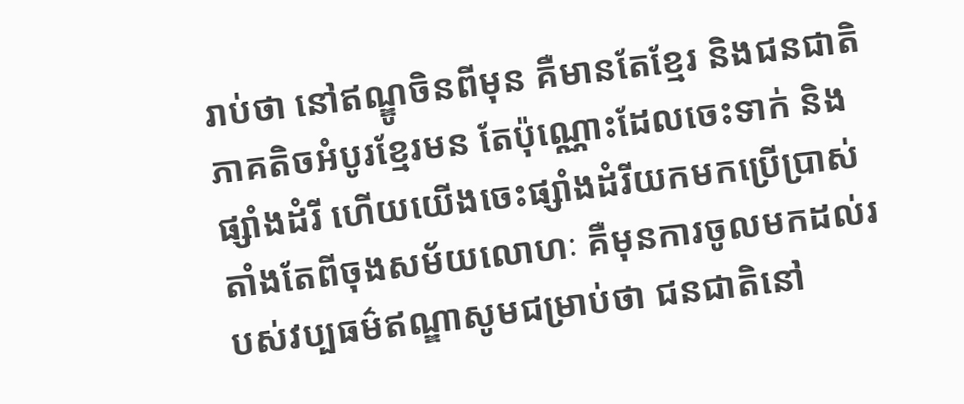រាប់ថា នៅឥណ្ឌូចិនពីមុន គឺមានតែខ្មែរ និងជនជាតិភាគតិចអំបូរខ្មែរមន តែប៉ុណ្ណោះដែលចេះទាក់ និងផ្សាំងដំរី ហើយយើងចេះផ្សាំងដំរីយកមកប្រើប្រាស់តាំងតែពីចុងសម័យលោហៈ គឺមុនការចូលមកដល់របស់វប្បធម៌ឥណ្ឌាសូមជម្រាប់ថា ជនជាតិនៅ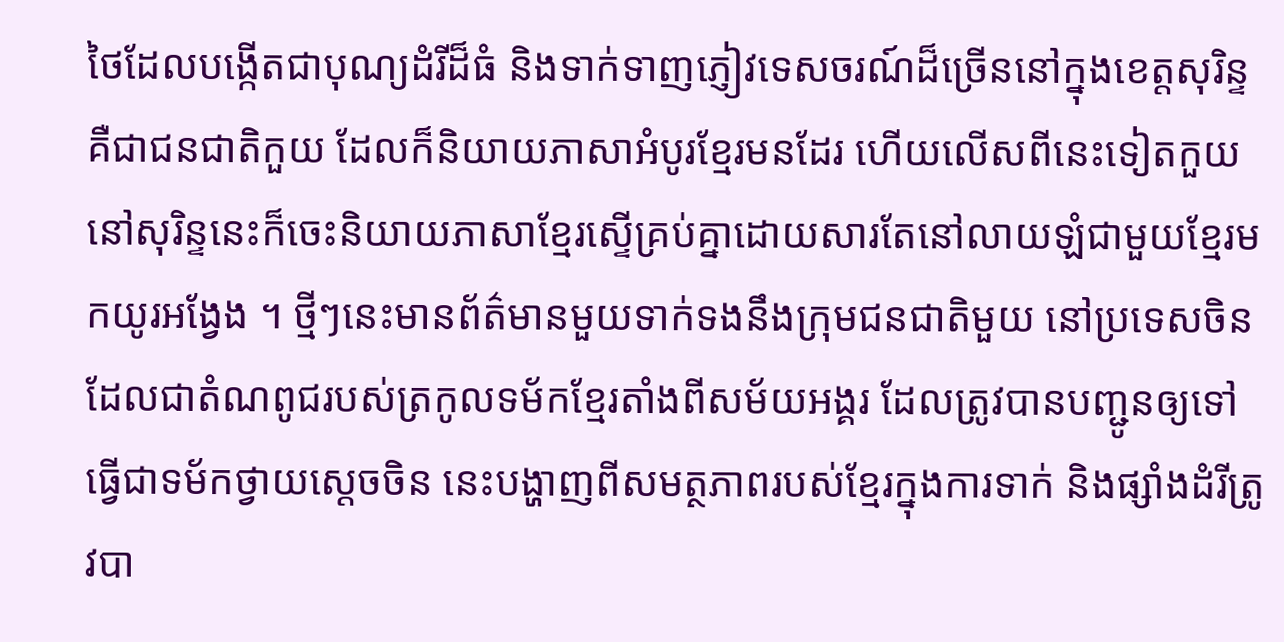ថៃដែលបង្កើតជាបុណ្យដំរីដ៏ធំ និងទាក់ទាញភ្ញៀវទេសចរណ៍ដ៏ច្រើននៅក្នុងខេត្តសុរិន្ទ គឺជាជនជាតិកួយ ដែលក៏និយាយភាសាអំបូរខ្មែរមនដែរ ហើយលើសពីនេះទៀតកួយនៅសុរិន្ទនេះក៏ចេះនិយាយភាសាខ្មែរស្ទើគ្រប់គ្នាដោយសារតែនៅលាយឡំជាមួយខ្មែរមកយូរអង្វែង ។ ថ្មីៗនេះមានព័ត៌មានមួយទាក់ទងនឹងក្រុមជនជាតិមួយ នៅប្រទេសចិន ដែលជាតំណពូជរបស់ត្រកូលទម័កខ្មែរតាំងពីសម័យអង្គរ ដែលត្រូវបានបញ្ជូនឲ្យទៅធ្វើជាទម័កថ្វាយស្តេចចិន នេះបង្ហាញពីសមត្ថភាពរបស់ខ្មែរក្នុងការទាក់ និងផ្សាំងដំរីត្រូវបា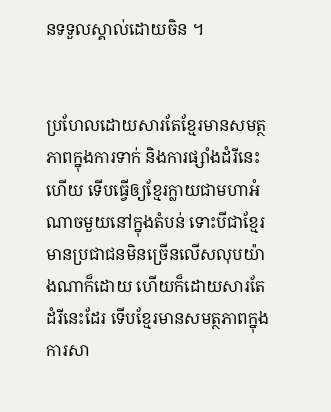នទទួលស្គាល់ដោយចិន ។


ប្រហែលដោយសារតែខ្មែរមានសមត្ថភាពក្នុងការទាក់ និងការផ្សាំងដំរីនេះហើយ ទើបធ្វើឲ្យខ្មែរក្លាយជាមហាអំណាចមួយនៅក្នុងតំបន់ ទោះបីជាខ្មែរមានប្រជាជនមិនច្រើនលើសលុបយ៉ាងណាក៏ដោយ ហើយក៏ដោយសារតែដំរីនេះដែរ ទើបខ្មែរមានសមត្ថភាពក្នុងការសា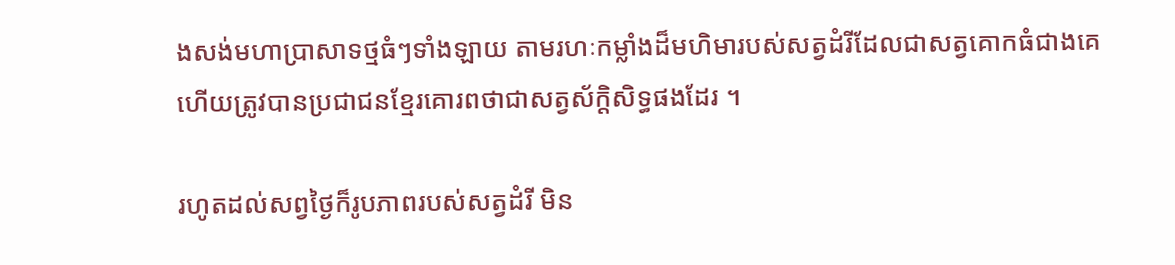ងសង់មហាប្រាសាទថ្មធំៗទាំងឡាយ តាមរហៈកម្លាំងដ៏មហិមារបស់សត្វដំរីដែលជាសត្វគោកធំជាងគេ ហើយត្រូវបានប្រជាជនខ្មែរគោរពថាជាសត្វស័ក្តិសិទ្ធផងដែរ ។

រហូតដល់សព្វថ្ងៃក៏រូបភាពរបស់សត្វដំរី មិន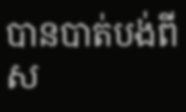បានបាត់បង់ពីស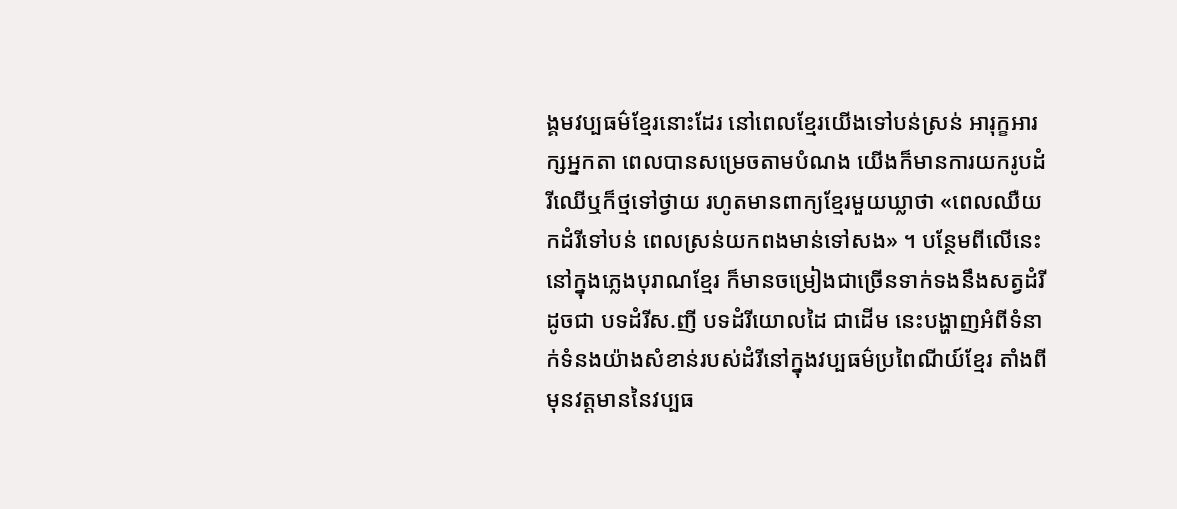ង្គមវប្បធម៌ខ្មែរនោះដែរ នៅពេលខ្មែរយើងទៅបន់ស្រន់ អារុក្ខអារក្សអ្នកតា ពេលបានសម្រេចតាមបំណង យើងក៏មានការយករូបដំរីឈើឬក៏ថ្មទៅថ្វាយ រហូតមានពាក្យខ្មែរមួយឃ្លាថា «ពេលឈឺយកដំរីទៅបន់ ពេលស្រន់យកពងមាន់ទៅសង» ។ បន្ថែមពីលើនេះ នៅក្នុងភ្លេងបុរាណខ្មែរ ក៏មានចម្រៀងជាច្រើនទាក់ទងនឹងសត្វដំរី ដូចជា បទដំរីស.ញី បទដំរីយោលដៃ ជាដើម នេះបង្ហាញអំពីទំនាក់ទំនងយ៉ាងសំខាន់របស់ដំរីនៅក្នុងវប្បធម៌ប្រពៃណីយ៍ខ្មែរ តាំងពីមុនវត្តមាននៃវប្បធ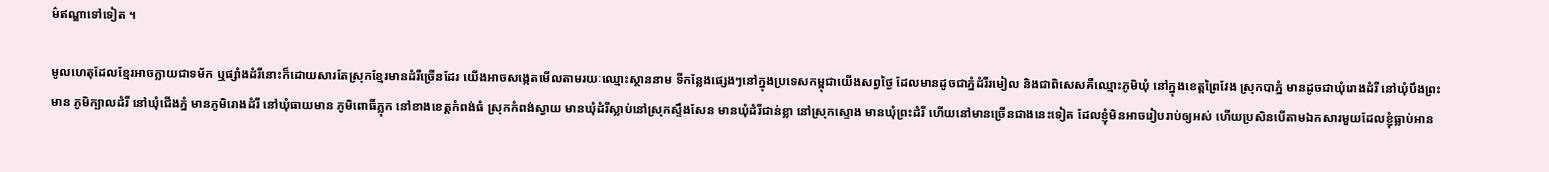ម៌ឥណ្ឌាទៅទៀត ។

មូលហេតុដែលខ្មែរអាចក្លាយជាទម័ក ឬផ្សាំងដំរីនោះក៏ដោយសារតែស្រុកខ្មែរមានដំរីច្រើនដែរ យើងអាចសង្កេតមើលតាមរយៈឈ្មោះស្ថាននាម ទីកន្លែងផ្សេងៗនៅក្នុងប្រទេសកម្ពុជាយើងសព្វថ្ងៃ ដែលមានដូចជាភ្នំដំរីរមៀល និងជាពិសេសគឺឈ្មោះភូមិឃុំ នៅក្នុងខេត្តព្រៃវែង ស្រុកបាភ្នំ មានដូចជាឃុំរោងដំរី នៅឃុំបឹងព្រះមាន ភូមិក្បាលដំរី នៅឃុំជើងភ្នំ មានភូមិរោងដំរី នៅឃុំធាយមាន ភូមិពោធិ៍ភ្លុក នៅខាងខេត្តកំពង់ធំ ស្រុកកំពង់ស្វាយ មានឃុំដំរីស្លាប់នៅស្រុកស្ទឹងសែន មានឃុំដំរីជាន់ខ្លា នៅស្រុកស្ទោង មានឃុំព្រះដំរី ហើយនៅមានច្រើនជាងនេះទៀត ដែលខ្ញុំមិនអាចរៀបរាប់ឲ្យអស់ ហើយប្រសិនបើតាមឯកសារមួយដែលខ្ញុំធ្លាប់អាន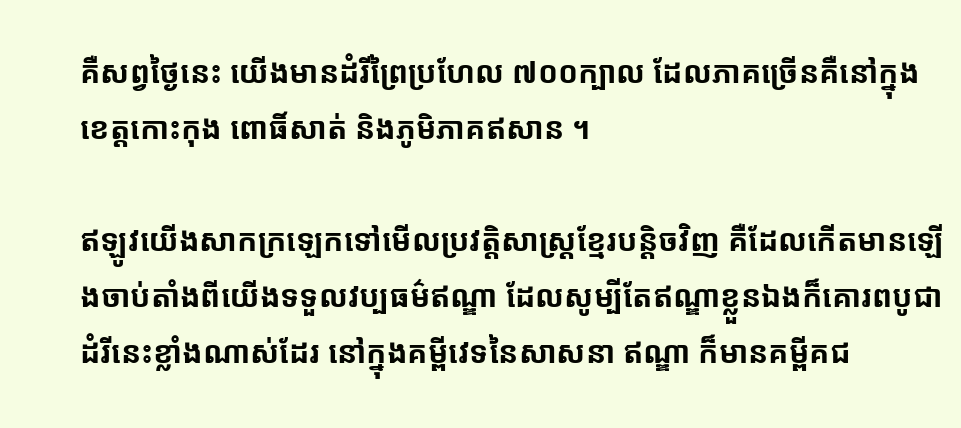គឺសព្វថ្ងៃនេះ យើងមានដំរីព្រៃប្រហែល ៧០០ក្បាល ដែលភាគច្រើនគឺនៅក្នុងខេត្តកោះកុង ពោធិ៍សាត់ និងភូមិភាគឥសាន ។

ឥឡូវយើងសាកក្រឡេកទៅមើលប្រវត្តិសាស្ត្រខ្មែរបន្តិចវិញ គឺដែលកើតមានឡើងចាប់តាំងពីយើងទទួលវប្បធម៌ឥណ្ឌា ដែលសូម្បីតែឥណ្ឌាខ្លួនឯងក៏គោរពបូជាដំរីនេះខ្លាំងណាស់ដែរ នៅក្នុងគម្ពីវេទនៃសាសនា ឥណ្ឌា ក៏មានគម្ពីគជ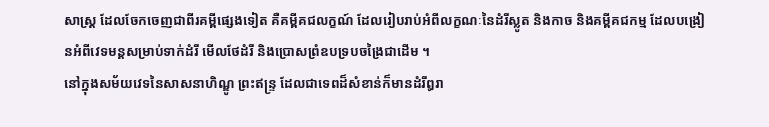សាស្ត្រ ដែលចែកចេញជាពីរគម្ពីផ្សេងទៀត គឺគម្ពីគជលក្ខណ៍ ដែលរៀបរាប់អំពីលក្ខណៈនៃដំរីស្លូត និងកាច និងគម្ពីគជកម្ម ដែលបង្រៀនអំពីវេទមន្តសម្រាប់ទាក់ដំរី មើលថែដំរី និងប្រោសព្រំឧបទ្របចង្រៃជាដើម ។
នៅក្នុងសម័យវេទនៃសាសនាហិណ្ឌូ ព្រះឥន្ទ្រ ដែលជាទេពដ៏សំខាន់ក៏មានដំរីឰរា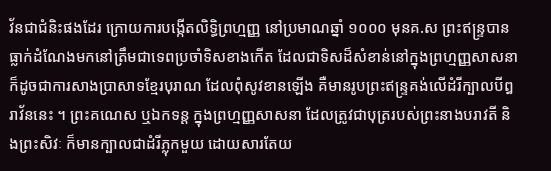វ័នជាជំនិះផងដែរ ក្រោយការបង្កើតលិទ្ធិព្រហ្មញ្ញ នៅប្រមាណឆ្នាំ ១០០០ មុនគ.ស ព្រះឥន្ទ្របានធ្លាក់ដំណែងមកនៅត្រឹមជាទេពប្រចាំទិសខាងកើត ដែលជាទិសដ៏សំខាន់នៅក្នុងព្រហ្មញ្ញសាសនា ក៏ដូចជាការសាងប្រាសាទខ្មែរបុរាណ ដែលពុំសូវខានឡើង គឺមានរូបព្រះឥន្ទ្រគង់លើដំរីក្បាលបីឰរាវ័ននេះ ។ ព្រះគណេស ឬឯកទន្ត ក្នុងព្រហ្មញ្ញសាសនា ដែលត្រូវជាបុត្ររបស់ព្រះនាងបរាវតី និងព្រះសិវៈ ក៏មានក្បាលជាដំរីភ្លុកមួយ ដោយសារតែយ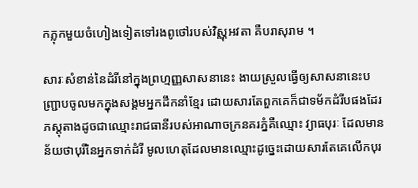កភ្លុកមួយចំហៀងទៀតទៅរងពូថៅរបស់វិស្ណុអវតា គឺបរាសុរាម ។

សារៈសំខាន់នៃដំរីនៅក្នុងព្រហ្មញ្ញសាសនានេះ ងាយស្រួលធ្វើឲ្យសាសនានេះបញ្ជ្រាបចូលមកក្នុងសង្គមអ្នកដឹកនាំខ្មែរ ដោយសារតែពួកគេក៏ជាទម័កដំរីបផងដែរ ភស្តុតាងដូចជាឈ្មោះរាជធានីរបស់អាណាចក្រនគរភ្នំគឺឈ្មោះ វ្យាធបុរៈ ដែលមានន័យថាបុរីនៃអ្នកទាក់ដំរី មូលហេតុដែលមានឈ្មោះដូច្នេះដោយសារតែគេលើកបុរ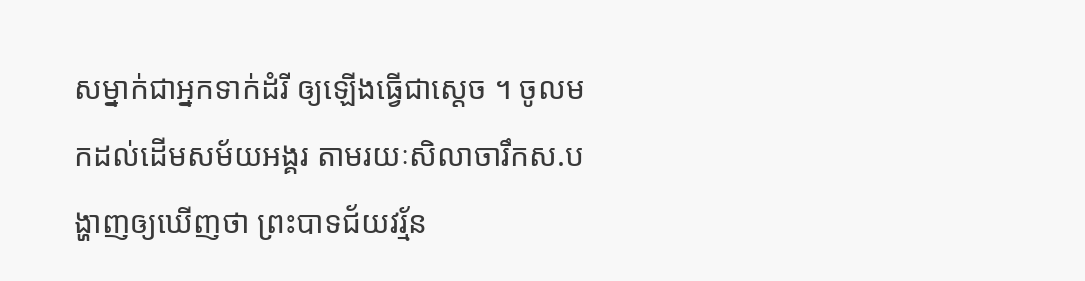សម្នាក់ជាអ្នកទាក់ដំរី ឲ្យឡើងធ្វើជាស្តេច ។ ចូលមកដល់ដើមសម័យអង្គរ តាមរយៈសិលាចារឹកស.បង្ហាញឲ្យឃើញថា ព្រះបាទជ័យវរ្ម័ន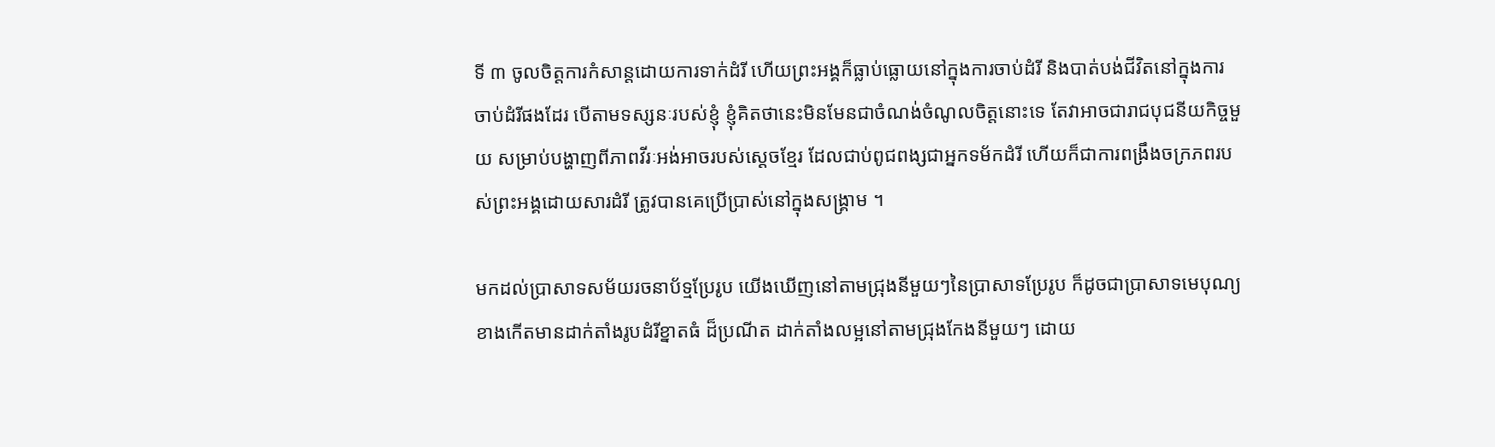ទី ៣ ចូលចិត្តការកំសាន្តដោយការទាក់ដំរី ហើយព្រះអង្គក៏ធ្លាប់ធ្លោយនៅក្នុងការចាប់ដំរី និងបាត់បង់ជីវិតនៅក្នុងការចាប់ដំរីផងដែរ បើតាមទស្សនៈរបស់ខ្ញុំ ខ្ញុំគិតថានេះមិនមែនជាចំណង់ចំណូលចិត្តនោះទេ តែវាអាចជារាជបុជនីយកិច្ចមួយ សម្រាប់បង្ហាញពីភាពវីរៈអង់អាចរបស់ស្តេចខ្មែរ ដែលជាប់ពូជពង្សជាអ្នកទម័កដំរី ហើយក៏ជាការពង្រឹងចក្រភពរបស់ព្រះអង្គដោយសារដំរី ត្រូវបានគេប្រើប្រាស់នៅក្នុងសង្គ្រាម ។

មកដល់ប្រាសាទសម័យរចនាប័ទ្មប្រែរូប យើងឃើញនៅតាមជ្រុងនីមួយៗនៃប្រាសាទប្រែរូប ក៏ដូចជាប្រាសាទមេបុណ្យខាងកើតមានដាក់តាំងរូបដំរីខ្នាតធំ ដ៏ប្រណីត ដាក់តាំងលម្អនៅតាមជ្រុងកែងនីមួយៗ ដោយ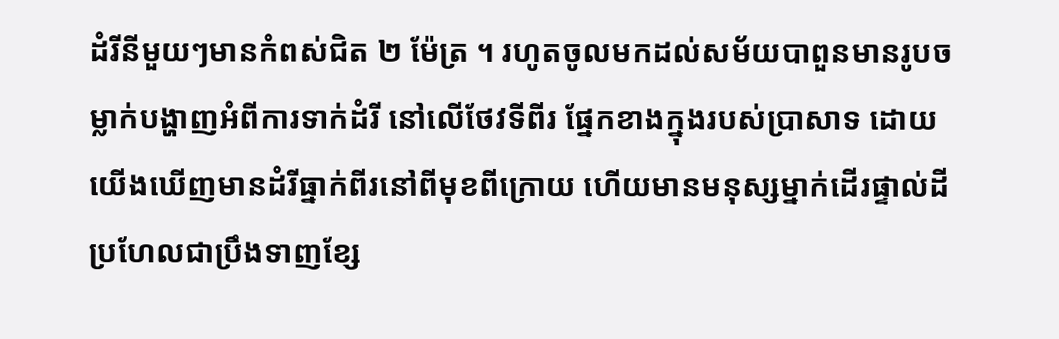ដំរីនីមួយៗមានកំពស់ជិត ២ ម៉ែត្រ ។ រហូតចូលមកដល់សម័យបាពួនមានរូបចម្លាក់បង្ហាញអំពីការទាក់ដំរី នៅលើថែវទីពីរ ផ្នែកខាងក្នុងរបស់ប្រាសាទ ដោយយើងឃើញមានដំរីធ្នាក់ពីរនៅពីមុខពីក្រោយ ហើយមានមនុស្សម្នាក់ដើរផ្ទាល់ដីប្រហែលជាប្រឹងទាញខ្សែ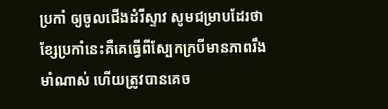ប្រកាំ ឲ្យចូលជើងដំរីស្ទាវ សូមជម្រាបដែរថា ខ្សែប្រកាំនេះគឺគេធ្វើពីស្បែកក្របីមានភាពរឹងមាំណាស់ ហើយត្រូវបានគេច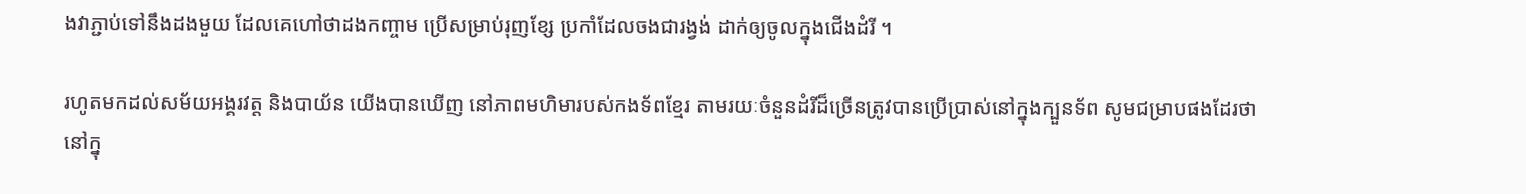ងវាភ្ជាប់ទៅនឹងដងមួយ ដែលគេហៅថាដងកញ្ចាម ប្រើសម្រាប់រុញខ្សែ ប្រកាំដែលចងជារង្វង់ ដាក់ឲ្យចូលក្នុងជើងដំរី ។

រហូតមកដល់សម័យអង្គរវត្ត និងបាយ័ន យើងបានឃើញ នៅភាពមហិមារបស់កងទ័ពខ្មែរ តាមរយៈចំនួនដំរីដ៏ច្រើនត្រូវបានប្រើប្រាស់នៅក្នុងក្បួនទ័ព សូមជម្រាបផងដែរថានៅក្នុ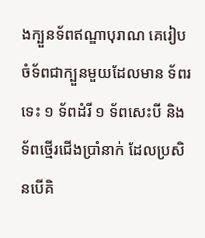ងក្បួនទ័ពឥណ្ឌាបុរាណ គេរៀបចំទ័ពជាក្បួនមួយដែលមាន ទ័ពរទេះ ១ ទ័ពដំរី ១ ទ័ពសេះបី និងទ័ពថ្មើរជើងប្រាំនាក់ ដែលប្រសិនបើគិ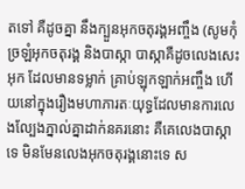តទៅ គឺដូចគ្នា នឹងក្បួនអុកចតុរង្គអញ្ចឹង (សូមកុំច្រឡំអុកចតុរង្គ និងបាស្កា បាស្កាគឺដូចលេងសេះអុក ដែលមានទម្លាក់ គ្រាប់ឡុកឡាក់អញ្ចឹង ហើយនៅក្នុងរឿងមហាភារតៈយុទ្ធដែលមានការលេងល្បែងភ្នាល់គ្នាដាក់នគរនោះ គឺគេលេងបាស្កាទេ មិនមែនលេងអុកចតុរង្គនោះទេ ស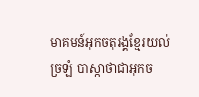មាគមន៍អុកចតុរង្គខ្មែរយល់ច្រឡំ បាស្កាថាជាអុកច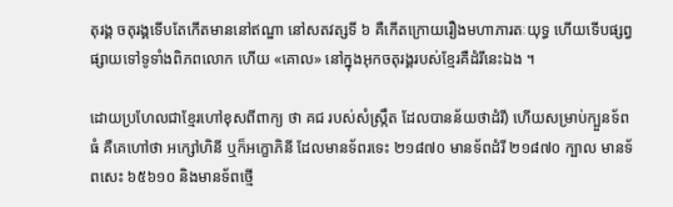តុរង្គ ចតុរង្គទើបតែកើតមាននៅឥណ្ឌា នៅសតវត្សទី ៦ គឺកើតក្រោយរឿងមហាភារតៈយុទ្ធ ហើយទើបផ្សព្វផ្សាយទៅទូទាំងពិភពលោក ហើយ «គោល» នៅក្នុងអុកចតុរង្គរបស់ខ្មែរគឺដំរីនេះឯង ។

ដោយប្រហែលជាខ្មែរហៅខុសពីពាក្យ ថា គជ របស់សំស្ក្រឹត ដែលបានន័យថាដំរី) ហើយសម្រាប់ក្បួនទ័ពធំ គឺគេហៅថា អក្សៅហិនី ឬក៏អក្ខោភិនី ដែលមានទ័ពរទេះ ២១៨៧០ មានទ័ពដំរី ២១៨៧០ ក្បាល មានទ័ពសេះ ៦៥៦១០ និងមានទ័ពថ្មើ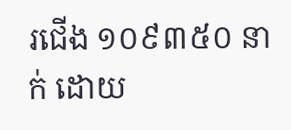រជើង ១០៩៣៥០ នាក់ ដោយ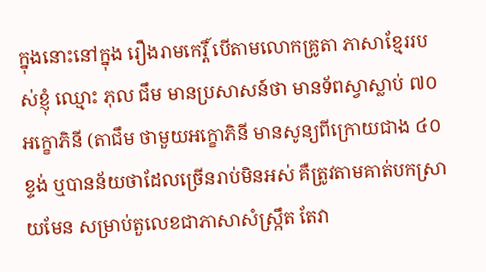ក្នុងនោះនៅក្នុង រឿងរាមកេរ្តិ៍ បើតាមលោកគ្រូតា ភាសាខ្មែររបស់ខ្ញុំ ឈ្មោះ ភុល ជឹម មានប្រសាសន៍ថា មានទ័ពស្វាស្លាប់ ៧០ អក្ខោភិនី (តាជឹម ថាមួយអក្ខោភិនី មានសូន្យពីក្រោយជាង ៤០ខ្ទង់ ឬបានន័យថាដែលច្រើនរាប់មិនអស់ គឺត្រូវតាមគាត់បកស្រាយមែន សម្រាប់តួលេខជាភាសាសំស្ក្រឹត តែវា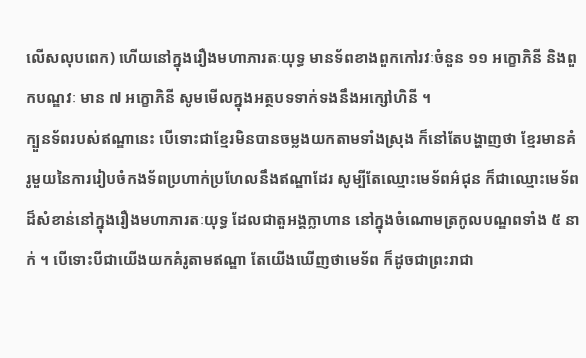លើសលុបពេក) ហើយនៅក្នុងរឿងមហាភារតៈយុទ្ធ មានទ័ពខាងពួកកៅរវៈចំនួន ១១ អក្ខោភិនី និងពួកបណ្ឌវៈ មាន ៧ អក្ខោភិនី សូមមើលក្នុងអត្ថបទទាក់ទងនឹងអក្សៅហិនី ។
ក្បួនទ័ពរបស់ឥណ្ឌានេះ បើទោះជាខ្មែរមិនបានចម្លងយកតាមទាំងស្រុង ក៏នៅតែបង្ហាញថា ខ្មែរមានគំរូមួយនៃការរៀបចំកងទ័ពប្រហាក់ប្រហែលនឹងឥណ្ឌាដែរ សូម្បីតែឈ្មោះមេទ័ពអ៌ជុន ក៏ជាឈ្មោះមេទ័ពដ៏សំខាន់នៅក្នុងរឿងមហាភារតៈយុទ្ធ ដែលជាតួអង្គក្លាហាន នៅក្នុងចំណោមត្រកូលបណ្ឌពទាំង ៥ នាក់ ។ បើទោះបីជាយើងយកគំរូតាមឥណ្ឌា តែយើងឃើញថាមេទ័ព ក៏ដូចជាព្រះរាជា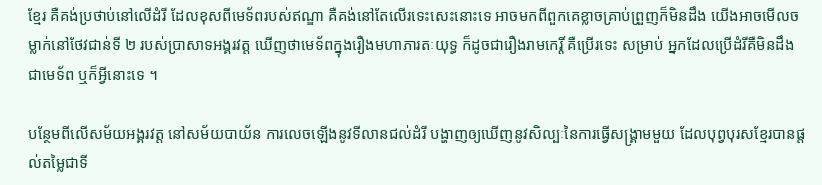ខ្មែរ គឺគង់ប្រថាប់នៅលើដំរី ដែលខុសពីមេទ័ពរបស់ឥណ្ឌា គឺគង់នៅតែលើរទេះសេះនោះទេ អាចមកពីពួកគេខ្លាចគ្រាប់ព្រួញក៏មិនដឹង យើងអាចមើលចម្លាក់នៅថែវជាន់ទី ២ របស់ប្រាសាទអង្គរវត្ត ឃើញថាមេទ័ពក្នុងរឿងមហាភារតៈយុទ្ធ ក៏ដូចជារឿងរាមកេរ្តិ៍ គឺប្រើរទេះ សម្រាប់ អ្នកដែលប្រើដំរីគឺមិនដឹងជាមេទ័ព ឬក៏អ្វីនោះទេ ។

បន្ថែមពីលើសម័យអង្គរវត្ត នៅសម័យបាយ័ន ការលេចឡើងនូវទីលានជល់ដំរី បង្ហាញឲ្យឃើញនូវសិល្បៈនៃការធ្វើសង្គ្រាមមួយ ដែលបុព្វបុរសខ្មែរបានផ្តល់តម្លៃជាទី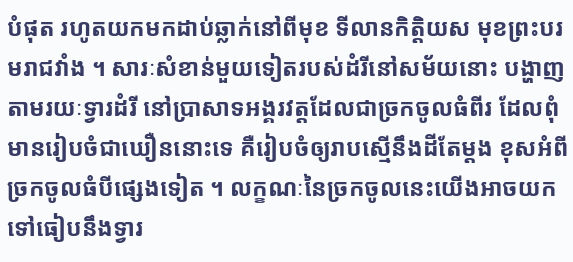បំផុត រហូតយកមកដាប់ឆ្លាក់នៅពីមុខ ទីលានកិត្តិយស មុខព្រះបរមរាជវាំង ។ សារៈសំខាន់មួយទៀតរបស់ដំរីនៅសម័យនោះ បង្ហាញតាមរយៈទ្វារដំរី នៅប្រាសាទអង្គរវត្តដែលជាច្រកចូលធំពីរ ដែលពុំមានរៀបចំជាឃឿននោះទេ គឺរៀបចំឲ្យរាបស្មើនឹងដីតែម្តង ខុសអំពីច្រកចូលធំបីផ្សេងទៀត ។ លក្ខណៈនៃច្រកចូលនេះយើងអាចយកទៅធៀបនឹងទ្វារ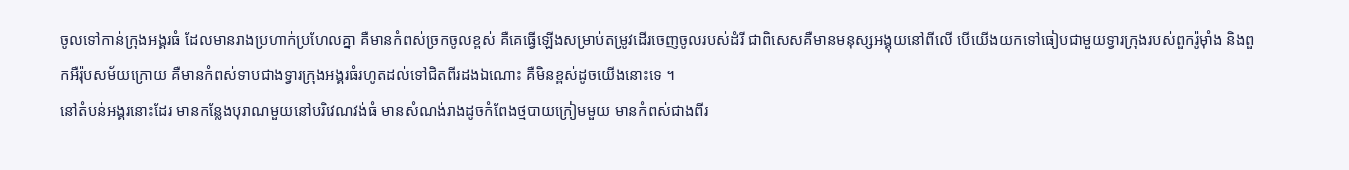ចូលទៅកាន់ក្រុងអង្គរធំ ដែលមានរាងប្រហាក់ប្រហែលគ្នា គឺមានកំពស់ច្រកចូលខ្ពស់ គឺគេធ្វើឡើងសម្រាប់តម្រូវដើរចេញចូលរបស់ដំរី ជាពិសេសគឺមានមនុស្សអង្គុយនៅពីលើ បើយើងយកទៅធៀបជាមួយទ្វារក្រុងរបស់ពួករ៉ូម៉ាំង និងពួកអឺរ៉ុបសម័យក្រោយ គឺមានកំពស់ទាបជាងទ្វារក្រុងអង្គរធំរហូតដល់ទៅជិតពីរដងឯណោះ គឺមិនខ្ពស់ដូចយើងនោះទេ ។
នៅតំបន់អង្គរនោះដែរ មានកន្លែងបុរាណមួយនៅបរិវេណវង់ធំ មានសំណង់រាងដូចកំពែងថ្មបាយក្រៀមមួយ មានកំពស់ជាងពីរ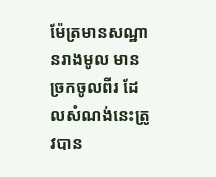ម៉ែត្រមានសណ្ឋានរាងមូល មានច្រកចូលពីរ ដែលសំណង់នេះត្រូវបាន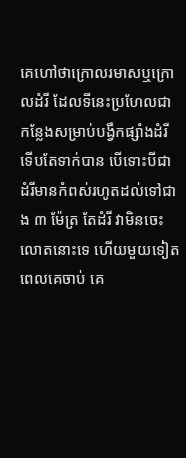គេហៅថាក្រោលរមាសឬក្រោលដំរី ដែលទីនេះប្រហែលជាកន្លែងសម្រាប់បង្វឹកផ្សាំងដំរីទើបតែទាក់បាន បើទោះបីជាដំរីមានកំពស់រហូតដល់ទៅជាង ៣ ម៉ែត្រ តែដំរី វាមិនចេះលោតនោះទេ ហើយមួយទៀតពេលគេចាប់ គេ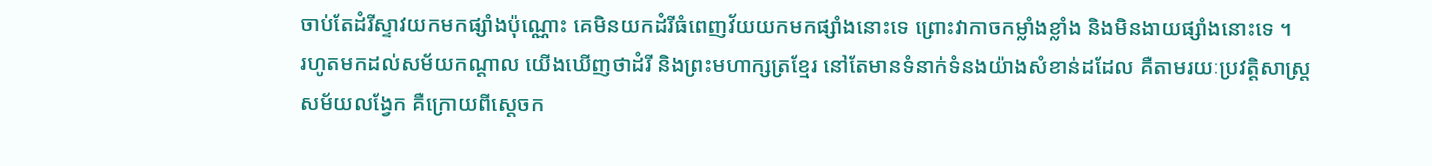ចាប់តែដំរីស្ទាវយកមកផ្សាំងប៉ុណ្ណោះ គេមិនយកដំរីធំពេញវ័យយកមកផ្សាំងនោះទេ ព្រោះវាកាចកម្លាំងខ្លាំង និងមិនងាយផ្សាំងនោះទេ ។
រហូតមកដល់សម័យកណ្តាល យើងឃើញថាដំរី និងព្រះមហាក្សត្រខ្មែរ នៅតែមានទំនាក់ទំនងយ៉ាងសំខាន់ដដែល គឺតាមរយៈប្រវត្តិសាស្ត្រសម័យលង្វែក គឺក្រោយពីស្តេចក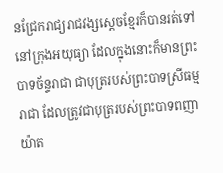នជ្រែករាជ្យរាជវង្សស្តេចខ្មែរក៏បានរត់ទៅនៅក្រុងអយុធ្យា ដែលក្នុងនោះក៏មានព្រះបាទច័ន្ទរាជា ជាបុត្ររបស់ព្រះបាទស្រីធម្មរាជា ដែលត្រូវជាបុត្ររបស់ព្រះបាទពញាយ៉ាត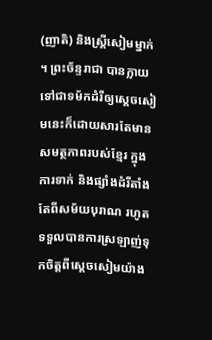(ញាតិ) និងស្ត្រីសៀមម្នាក់ ។ ព្រះច័ន្ទរាជា បានក្លាយទៅជាទម័កដំរីឲ្យស្តេចសៀមនេះក៏ដោយសារតែមានសមត្ថភាពរបស់ខ្មែរ ក្នុងការទាក់ និងផ្សាំងដំរីតាំងតែពីសម័យបុរាណ រហូតទទួលបានការស្រឡាញ់ទុកចិត្តពីស្តេចសៀមយ៉ាង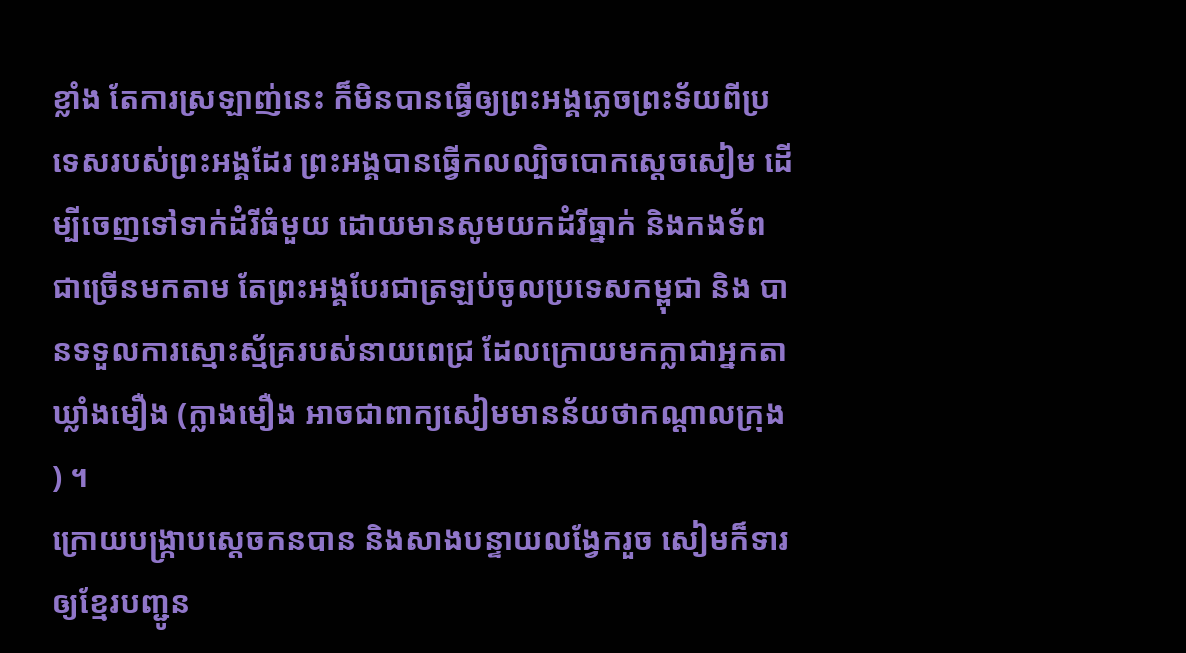ខ្លាំង តែការស្រឡាញ់នេះ ក៏មិនបានធ្វើឲ្យព្រះអង្គភ្លេចព្រះទ័យពីប្រទេសរបស់ព្រះអង្គដែរ ព្រះអង្គបានធ្វើកលល្បិចបោកស្តេចសៀម ដើម្បីចេញទៅទាក់ដំរីធំមួយ ដោយមានសូមយកដំរីធ្នាក់ និងកងទ័ពជាច្រើនមកតាម តែព្រះអង្គបែរជាត្រឡប់ចូលប្រទេសកម្ពុជា និង បានទទួលការស្មោះស្ម័គ្ររបស់នាយពេជ្រ ដែលក្រោយមកក្លាជាអ្នកតាឃ្លាំងមឿង (ក្លាងមឿង អាចជាពាក្យសៀមមានន័យថាកណ្តាលក្រុង) ។
ក្រោយបង្ក្រាបស្តេចកនបាន និងសាងបន្ទាយលង្វែករួច សៀមក៏ទារឲ្យខ្មែរបញ្ជូន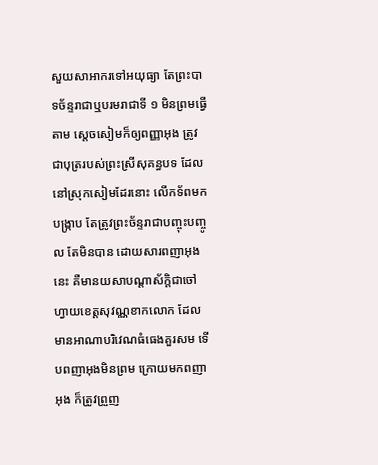សួយសាអាករទៅអយុធ្យា តែព្រះបាទច័ន្ទរាជាឬបរមរាជាទី ១ មិនព្រមធ្វើតាម ស្តេចសៀមក៏ឲ្យពញ្ញាអុង ត្រូវជាបុត្ររបស់ព្រះស្រីសុគន្ធបទ ដែលនៅស្រុកសៀមដែរនោះ លើកទ័ពមកបង្ក្រាប តែត្រូវព្រះច័ន្ទរាជាបញ្ចុះបញ្ចូល តែមិនបាន ដោយសារពញាអុងនេះ គឺមានយសាបណ្តាស័ក្តិជាចៅហ្វាយខេត្តសុវណ្ណខាកលោក ដែលមានអាណាបរិវេណធំធេងគួរសម ទើបពញាអុងមិនព្រម ក្រោយមកពញាអុង ក៏ត្រូវព្រួញ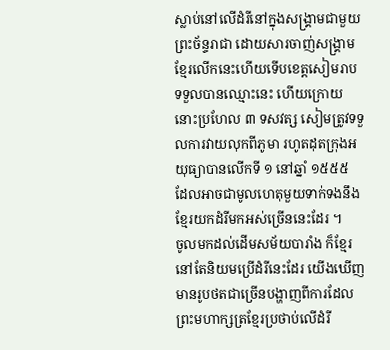ស្លាប់នៅលើដំរីនៅក្នុងសង្គ្រាមជាមួយព្រះច័ន្ទរាជា ដោយសារចាញ់សង្គ្រាមខ្មែរលើកនេះហើយទើបខេត្តសៀមរាបទទួលបានឈ្មោះនេះ ហើយក្រោយនោះប្រហែល ៣ ទសវត្ស សៀមត្រូវទទួលការវាយលុកពីភូមា រហូតដុតក្រុងអយុធ្យាបានលើកទី ១ នៅឆ្នាំ ១៥៥៥ ដែលអាចជាមូលហេតុមួយទាក់ទងនឹងខ្មែរយកដំរីមកអស់ច្រើននេះដែរ ។
ចូលមកដល់ដើមសម័យបារាំង ក៏ខ្មែរនៅតែនិយមប្រើដំរីនេះដែរ យើងឃើញមានរូបថតជាច្រើនបង្ហាញពីការដែលព្រះមហាក្សត្រខ្មែរប្រថាប់លើដំរី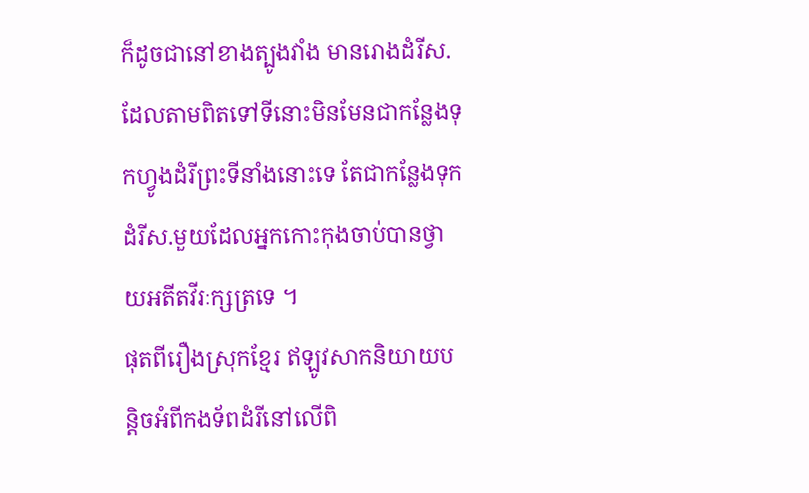ក៏ដូចជានៅខាងត្បូងវាំង មានរោងដំរីស. ដែលតាមពិតទៅទីនោះមិនមែនជាកន្លែងទុកហ្វូងដំរីព្រះទីនាំងនោះទេ តែជាកន្លែងទុកដំរីស.មួយដែលអ្នកកោះកុងចាប់បានថ្វាយអតីតវីរៈក្សត្រទេ ។
ផុតពីរឿងស្រុកខ្មែរ ឥឡូវសាកនិយាយបន្តិចអំពីកងទ័ពដំរីនៅលើពិ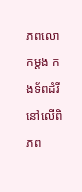ភពលោកម្តង កងទ័ពដំរីនៅលើពិភព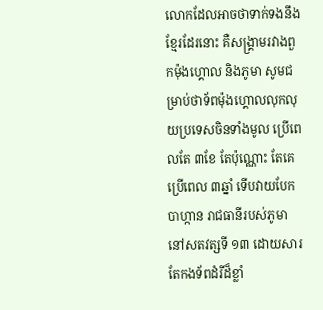លោកដែលអាចថាទាក់ទងនឹងខ្មែរដែរនោះ គឺសង្គ្រាមរវាងពួកម៉ុងហ្គោល និងភូមា សូមជម្រាប់ថាទ័ពម៉ុងហ្គោលលុកលុយប្រទេសចិនទាំងមូល ប្រើពេលតែ ៣ខែ តែប៉ុណ្ណោះ តែគេប្រើពេល ៣ឆ្នាំ ទើបវាយបែកបាហ្កាន រាជធានីរបស់ភូមានៅសតវត្សទី ១៣ ដោយសារតែកងទ័ពដំរីដ៏ខ្លាំ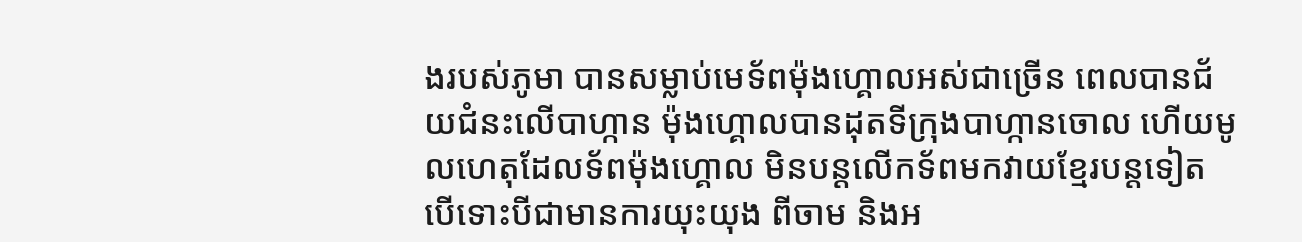ងរបស់ភូមា បានសម្លាប់មេទ័ពម៉ុងហ្គោលអស់ជាច្រើន ពេលបានជ័យជំនះលើបាហ្កាន ម៉ុងហ្គោលបានដុតទីក្រុងបាហ្កានចោល ហើយមូលហេតុដែលទ័ពម៉ុងហ្គោល មិនបន្តលើកទ័ពមកវាយខ្មែរបន្តទៀត បើទោះបីជាមានការយុះយុង ពីចាម និងអ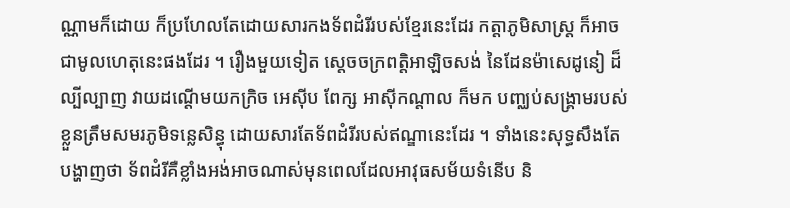ណ្ណាមក៏ដោយ ក៏ប្រហែលតែដោយសារកងទ័ពដំរីរបស់ខ្មែរនេះដែរ កត្តាភូមិសាស្ត្រ ក៏អាចជាមូលហេតុនេះផងដែរ ។ រឿងមួយទៀត ស្តេចចក្រពត្តិអាឡិចសង់ នៃដែនម៉ាសេដូនៀ ដ៏ល្បីល្បាញ វាយដណ្តើមយកក្រិច អេស៊ីប ពែក្ស អាស៊ីកណ្តាល ក៏មក បញ្ឈប់សង្គ្រាមរបស់ខ្លួនត្រឹមសមរភូមិទន្លេសិន្ធុ ដោយសារតែទ័ពដំរីរបស់ឥណ្ឌានេះដែរ ។ ទាំងនេះសុទ្ធសឹងតែបង្ហាញថា ទ័ពដំរីគឺខ្លាំងអង់អាចណាស់មុនពេលដែលអាវុធសម័យទំនើប និ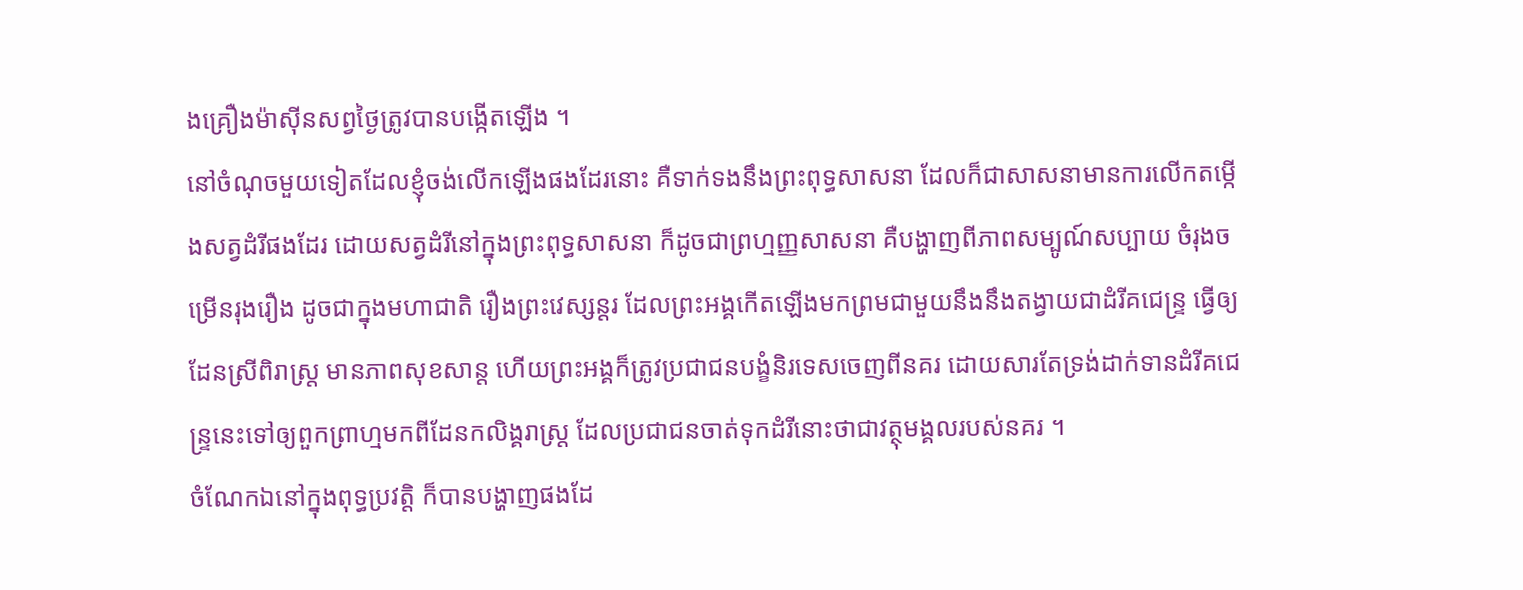ងគ្រឿងម៉ាស៊ីនសព្វថ្ងៃត្រូវបានបង្កើតឡើង ។
នៅចំណុចមួយទៀតដែលខ្ញុំចង់លើកឡើងផងដែរនោះ គឺទាក់ទងនឹងព្រះពុទ្ធសាសនា ដែលក៏ជាសាសនាមានការលើកតម្កើងសត្វដំរីផងដែរ ដោយសត្វដំរីនៅក្នុងព្រះពុទ្ធសាសនា ក៏ដូចជាព្រហ្មញ្ញសាសនា គឺបង្ហាញពីភាពសម្បូណ៍សប្បាយ ចំរុងចម្រើនរុងរឿង ដូចជាក្នុងមហាជាតិ រឿងព្រះវេស្សន្តរ ដែលព្រះអង្គកើតឡើងមកព្រមជាមួយនឹងនឹងតង្វាយជាដំរីគជេន្ទ្រ ធ្វើឲ្យដែនស្រីពិរាស្ត្រ មានភាពសុខសាន្ត ហើយព្រះអង្គក៏ត្រូវប្រជាជនបង្ខំនិរទេសចេញពីនគរ ដោយសារតែទ្រង់ដាក់ទានដំរីគជេន្ទ្រនេះទៅឲ្យពួកព្រាហ្មមកពីដែនកលិង្គរាស្ត្រ ដែលប្រជាជនចាត់ទុកដំរីនោះថាជាវត្ថុមង្គលរបស់នគរ ។
ចំណែកឯនៅក្នុងពុទ្ធប្រវត្តិ ក៏បានបង្ហាញផងដែ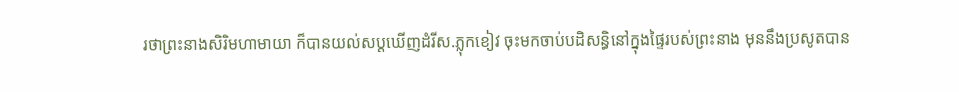រថាព្រះនាងសិរិមហាមាយា ក៏បានយល់សប្តឃើញដំរីស.ភ្លុកខៀវ ចុះមកចាប់បដិសន្ធិនៅក្នុងផ្ទៃរបស់ព្រះនាង មុននឹងប្រសូតបាន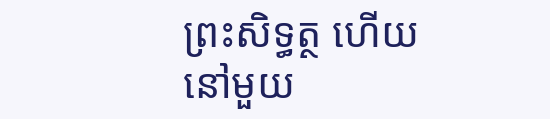ព្រះសិទ្ធត្ថ ហើយនៅមួយ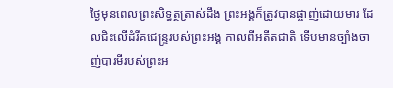ថ្ងៃមុនពេលព្រះសិទ្ធត្ថត្រាស់ដឹង ព្រះអង្គក៏ត្រូវបានផ្ចាញ់ដោយមារ ដែលជិះលើដំរីគជេន្ទ្ររបស់ព្រះអង្គ កាលពីអតីតជាតិ ទើបមានច្បាំងចាញ់បារមីរបស់ព្រះអ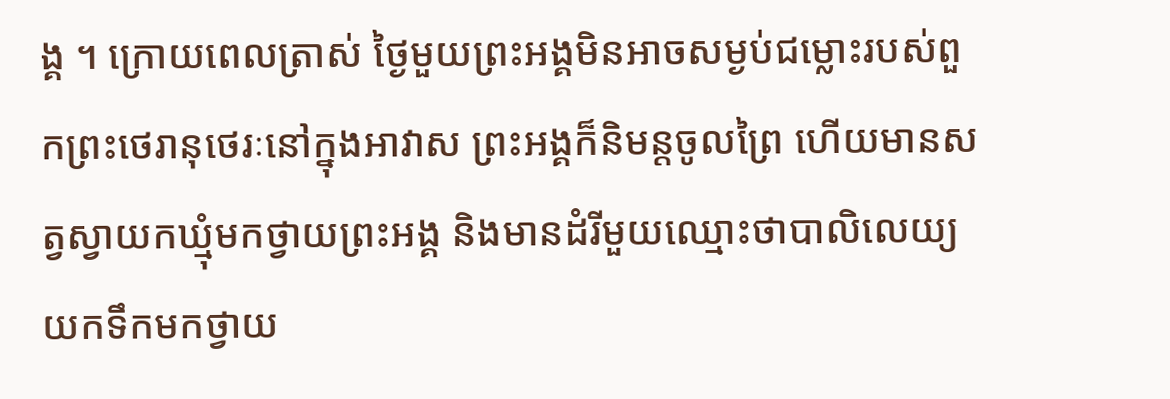ង្គ ។ ក្រោយពេលត្រាស់ ថ្ងៃមួយព្រះអង្គមិនអាចសម្ងប់ជម្លោះរបស់ពួកព្រះថេរានុថេរៈនៅក្នុងអាវាស ព្រះអង្គក៏និមន្តចូលព្រៃ ហើយមានសត្វស្វាយកឃ្មុំមកថ្វាយព្រះអង្គ និងមានដំរីមួយឈ្មោះថាបាលិលេយ្យ យកទឹកមកថ្វាយ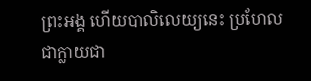ព្រះអង្គ ហើយបាលិលេយ្យនេះ ប្រហែលជាក្លាយជា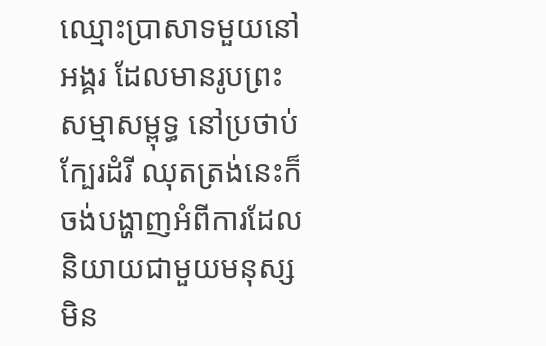ឈ្មោះប្រាសាទមួយនៅអង្គរ ដែលមានរូបព្រះសម្មាសម្ពុទ្ធ នៅប្រថាប់ក្បែរដំរី ឈុតត្រង់នេះក៏ចង់បង្ហាញអំពីការដែលនិយាយជាមួយមនុស្សមិន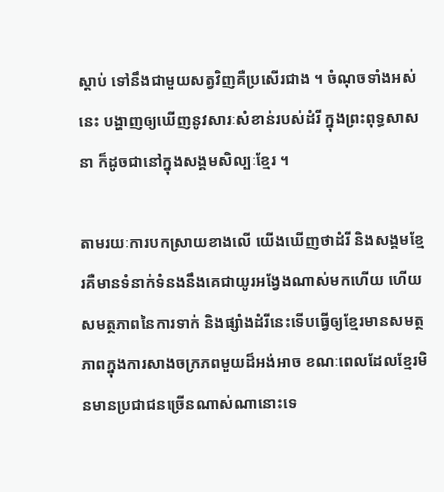ស្តាប់ ទៅនឹងជាមួយសត្វវិញគឺប្រសើរជាង ។ ចំណុចទាំងអស់នេះ បង្ហាញឲ្យឃើញនូវសារៈសំខាន់របស់ដំរី ក្នុងព្រះពុទ្ធសាសនា ក៏ដូចជានៅក្នុងសង្គមសិល្បៈខ្មែរ ។

តាមរយៈការបកស្រាយខាងលើ យើងឃើញថាដំរី និងសង្គមខ្មែរគឺមានទំនាក់ទំនងនឹងគេជាយូរអង្វែងណាស់មកហើយ ហើយសមត្ថភាពនៃការទាក់ និងផ្សាំងដំរីនេះទើបធ្វើឲ្យខ្មែរមានសមត្ថភាពក្នុងការសាងចក្រភពមួយដ៏អង់អាច ខណៈពេលដែលខ្មែរមិនមានប្រជាជនច្រើនណាស់ណានោះទេ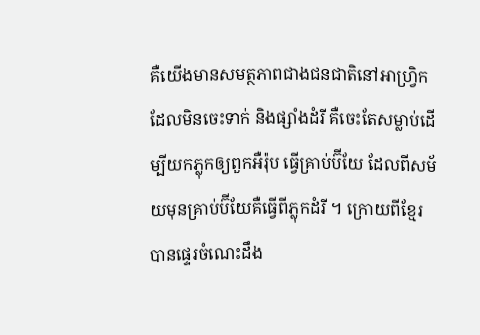គឺយើងមានសមត្ថភាពជាងជនជាតិនៅអាហ្វ្រិក ដែលមិនចេះទាក់ និងផ្សាំងដំរី គឺចេះតែសម្លាប់ដើម្បីយកភ្លុកឲ្យពួកអឺរ៉ុប ធ្វើគ្រាប់ប៊ីយែ ដែលពីសម័យមុនគ្រាប់ប៊ីយែគឺធ្វើពីភ្លុកដំរី ។ ក្រោយពីខ្មែរបានផ្ទេរចំណេះដឹង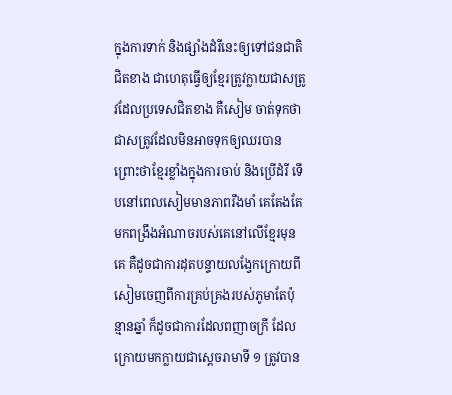ក្នុងការទាក់ និងផ្សាំងដំរីនេះឲ្យទៅជនជាតិជិតខាង ជាហេតុធ្វើឲ្យខ្មែរត្រូវក្លាយជាសត្រូវដែលប្រទេសជិតខាង គឺសៀម ចាត់ទុកថាជាសត្រូវដែលមិនអាចទុកឲ្យឈរបាន ព្រោះថាខ្មែរខ្លាំងក្នុងការចាប់ និងប្រើដំរី ទើបនៅពេលសៀមមានភាពរឹងមាំ គេតែងតែមកពង្រឹងអំណាចរបស់គេនៅលើខ្មែរមុនគេ គឺដូចជាការដុតបន្ទាយលង្វែកក្រោយពីសៀមចេញពីការគ្រប់គ្រងរបស់ភូមាតែប៉ុន្មានឆ្នាំ ក៏ដូចជាការដែលពញាចក្រី ដែលក្រោយមកក្លាយជាស្តេចរាមាទី ១ ត្រូវបាន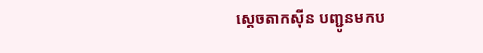ស្តេចតាកស៊ីន បញ្ជូនមកប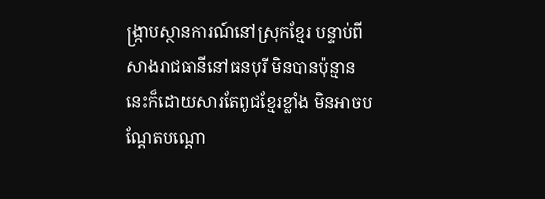ង្ក្រាបស្ថានការណ៍នៅស្រុកខ្មែរ បន្ទាប់ពីសាងរាជធានីនៅធនបុរី មិនបានប៉ុន្មាន នេះក៏ដោយសារតែពូជខ្មែរខ្លាំង មិនអាចបណ្តែតបណ្តោ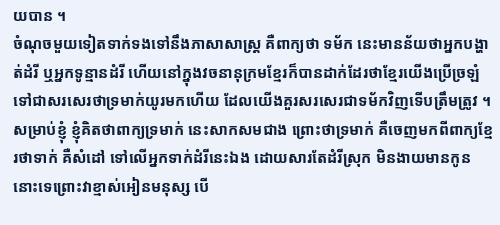យបាន ។
ចំណុចមួយទៀតទាក់ទងទៅនឹងភាសាសាស្ត្រ គឺពាក្យថា ទម័ក នេះមានន័យថាអ្នកបង្ហាត់ដំរី ឬអ្នកទូន្មានដំរី ហើយនៅក្នុងវចនានុក្រមខ្មែរក៏បានដាក់ដែរថាខ្មែរយើងប្រើច្រឡំទៅជាសរសេរថាទ្រមាក់យូរមកហើយ ដែលយើងគួរសរសេរជាទម័កវិញទើបត្រឹមត្រូវ ។ សម្រាប់ខ្ញុំ ខ្ញុំគិតថាពាក្យទ្រមាក់ នេះសាកសមជាង ព្រោះថាទ្រមាក់ គឺចេញមកពីពាក្យខ្មែរថាទាក់ គឺសំដៅ ទៅលើអ្នកទាក់ដំរីនេះឯង ដោយសារតែដំរីស្រុក មិនងាយមានកូននោះទេព្រោះវាខ្មាស់អៀនមនុស្ស បើ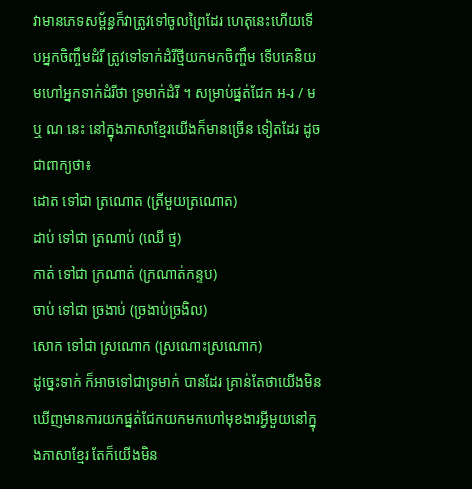វាមានភេទសម្ព័ន្ធក៏វាត្រូវទៅចូលព្រៃដែរ ហេតុនេះហើយទើបអ្នកចិញ្ចឹមដំរី ត្រូវទៅទាក់ដំរីថ្មីយកមកចិញ្ចឹម ទើបគេនិយមហៅអ្នកទាក់ដំរីថា ទ្រមាក់ដំរី ។ សម្រាប់ផ្នត់ជែក អ-រ / ម ឬ ណ នេះ នៅក្នុងភាសាខ្មែរយើងក៏មានច្រើន ទៀតដែរ ដូចជាពាក្យថា៖
ដោត ទៅជា ត្រណោត (ត្រីមួយត្រណោត)
ដាប់ ទៅជា ត្រណាប់ (ឈើ ថ្ម)
កាត់ ទៅជា ក្រណាត់ (ក្រណាត់កន្ទប)
ចាប់ ទៅជា ច្រងាប់ (ច្រងាប់ច្រងិល)
សោក ទៅជា ស្រណោក (ស្រណោះស្រណោក)
ដូច្នេះទាក់ ក៏អាចទៅជាទ្រមាក់ បានដែរ គ្រាន់តែថាយើងមិនឃើញមានការយកផ្នត់ជែកយកមកហៅមុខងារអ្វីមួយនៅក្នុងភាសាខ្មែរ តែក៏យើងមិន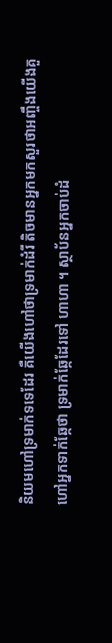និយមហៅទ្រមាក់ទទេដែរ គឺយើងហៅថាទ្រមាក់ដំរី តិចមានអ្នកមកសួរថាអញ្ចឹងយើងគួហៅអ្នកទាក់ឆ្កែថា ទ្រមាក់ឆ្កែដែរទៅ ហាហា ។ ស្ថាប័នអ្នកចាប់ដំ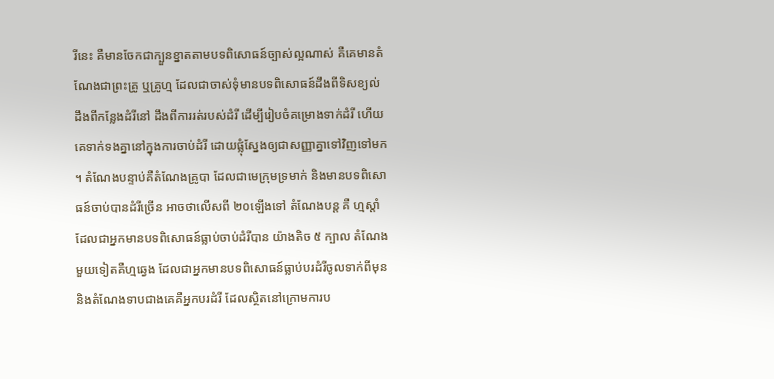រីនេះ គឺមានចែកជាក្បួនខ្នាតតាមបទពិសោធន៍ច្បាស់ល្អណាស់ គឺគេមានតំណែងជាព្រះគ្រូ ឬគ្រូហ្ម ដែលជាចាស់ទុំមានបទពិសោធន៍ដឹងពីទិសខ្យល់ ដឹងពីកន្លែងដំរីនៅ ដឹងពីការរត់របស់ដំរី ដើម្បីរៀបចំគម្រោងទាក់ដំរី ហើយគេទាក់ទងគ្នានៅក្នុងការចាប់ដំរី ដោយផ្លុំស្នែងឲ្យជាសញ្ញាគ្នាទៅវិញទៅមក ។ តំណែងបន្ទាប់គឺតំណែងគ្រូបា ដែលជាមេក្រុមទ្រមាក់ និងមានបទពិសោធន៍ចាប់បានដំរីច្រើន អាចថាលើសពី ២០ឡើងទៅ តំណែងបន្ត គឺ ហ្មស្តាំ ដែលជាអ្នកមានបទពិសោធន៍ធ្លាប់ចាប់ដំរីបាន យ៉ាងតិច ៥ ក្បាល តំណែងមួយទៀតគឺហ្មឆ្វេង ដែលជាអ្នកមានបទពិសោធន៍ធ្លាប់បរដំរីចូលទាក់ពីមុន និងតំណែងទាបជាងគេគឺអ្នកបរដំរី ដែលស្ថិតនៅក្រោមការប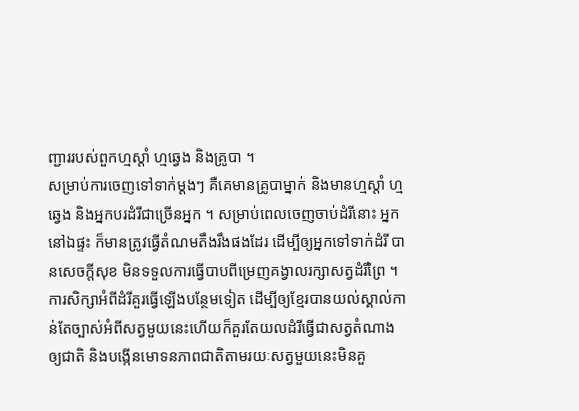ញ្ជាររបស់ពួកហ្មស្តាំ ហ្មឆ្វេង និងគ្រូបា ។
សម្រាប់ការចេញទៅទាក់ម្តងៗ គឺគេមានគ្រូបាម្នាក់ និងមានហ្មស្តាំ ហ្មឆ្វេង និងអ្នកបរដំរីជាច្រើនអ្នក ។ សម្រាប់ពេលចេញចាប់ដំរីនោះ អ្នកនៅឯផ្ទះ ក៏មានត្រូវធ្វើតំណមតឹងរឹងផងដែរ ដើម្បីឲ្យអ្នកទៅទាក់ដំរី បានសេចក្តីសុខ មិនទទួលការធ្វើបាបពីម្រេញគង្វាលរក្សាសត្វដំរីព្រៃ ។ ការសិក្សាអំពីដំរីគួរធ្វើឡើងបន្ថែមទៀត ដើម្បីឲ្យខ្មែរបានយល់ស្គាល់កាន់តែច្បាស់អំពីសត្វមួយនេះហើយក៏គួរតែយលដំរីធ្វើជាសត្វតំណាងឲ្យជាតិ និងបង្កើនមោទនភាពជាតិតាមរយៈសត្វមួយនេះមិនគួ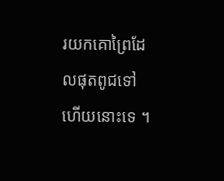រយកគោព្រៃដែលផុតពូជទៅហើយនោះទេ ។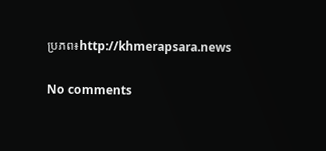ប្រភព៖http://khmerapsara.news

No comments